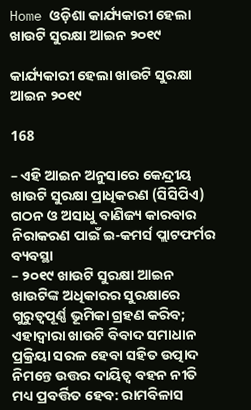Home ଓଡ଼ିଶା କାର୍ଯ୍ୟକାରୀ ହେଲା ଖାଉଟି ସୁରକ୍ଷା ଆଇନ ୨୦୧୯

କାର୍ଯ୍ୟକାରୀ ହେଲା ଖାଉଟି ସୁରକ୍ଷା ଆଇନ ୨୦୧୯

168

– ଏହି ଆଇନ ଅନୁସାରେ କେନ୍ଦ୍ରୀୟ ଖାଉଟି ସୁରକ୍ଷା ପ୍ରାଧିକରଣ (ସିସିପିଏ) ଗଠନ ଓ ଅସାଧୁ ବାଣିଜ୍ୟ କାରବାର ନିରାକରଣ ପାଇଁ ଇ-କମର୍ସ ପ୍ଲାଟଫର୍ମର ବ୍ୟବସ୍ଥା
– ୨୦୧୯ ଖାଉଟି ସୁରକ୍ଷା ଆଇନ ଖାଉଟିଙ୍କ ଅଧିକାରର ସୁରକ୍ଷାରେ ଗୁରୁତ୍ୱପୂର୍ଣ୍ଣ ଭୂମିକା ଗ୍ରହଣ କରିବ; ଏହାଦ୍ୱାରା ଖାଉଟି ବିବାଦ ସମାଧାନ ପ୍ରକ୍ରିୟା ସରଳ ହେବା ସହିତ ଉତ୍ପାଦ ନିମନ୍ତେ ଉତ୍ତର ଦାୟିତ୍ୱ ବହନ ନୀତି ମଧ୍ୟ ପ୍ରବର୍ତ୍ତିତ ହେବ: ରାମବିଳାସ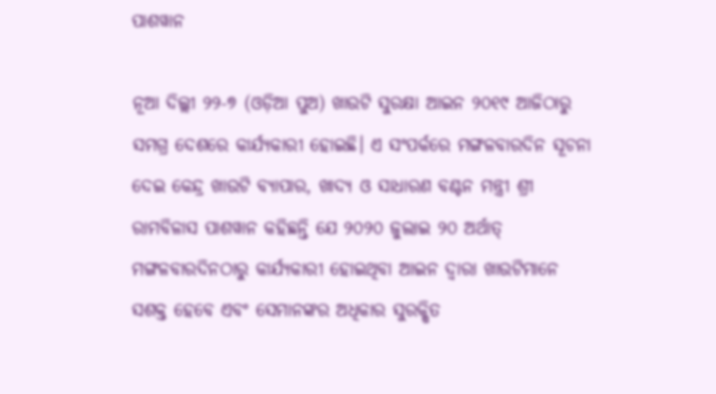ପାଶୱାନ

ନୂଆ ଦିଲ୍ଲୀ ୨୨-୭ (ଓଡ଼ିଆ ପୁଅ) ଖାଉଟି ସୁରକ୍ଷା ଆଇନ ୨୦୧୯ ଆଜିଠାରୁ ସମଗ୍ର ଦେଶରେ କାର୍ଯ୍ୟକାରୀ ହୋଇଛି। ଏ ସଂପର୍କରେ ମଙ୍ଗଳବାରଦିନ ସୂଚନା ଦେଇ କେନ୍ଦ୍ର ଖାଉଟି ବ୍ୟାପାର, ଖାଦ୍ୟ ଓ ସାଧାରଣ ବଣ୍ଟନ ମନ୍ତ୍ରୀ ଶ୍ରୀ ରାମବିଳାସ ପାଶୱାନ କହିଛନ୍ତି ଯେ ୨୦୨୦ ଜୁଲାଇ ୨୦ ଅର୍ଥାତ୍‌ ମଙ୍ଗଳବାରଦିନଠାରୁ କାର୍ଯ୍ୟକାରୀ ହୋଇଥିବା ଆଇନ ଦ୍ୱାରା ଖାଉଟିମାନେ ସଶକ୍ତ ହେବେ ଏବଂ ସେମାନଙ୍କର ଅଧିକାର ସୁରକ୍ଷିତ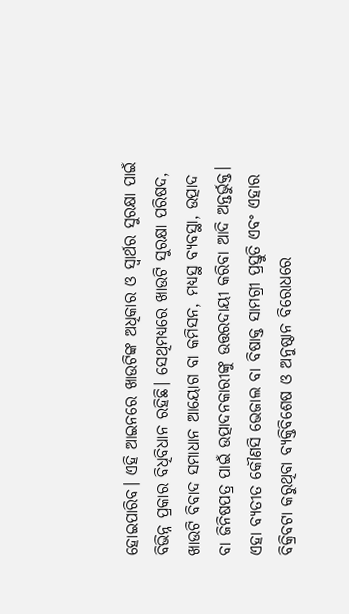ହୋଇପାରିବ। ଏହି ଆଇନରେ ଖାଉଟିଙ୍କ ଅଧିକାର ଓ ସ୍ୱାର୍ଥର ସୁରକ୍ଷା ପାଇଁ ବିଭିନ୍ନ ପ୍ରକାର ବିଧିବିଧାନ ରହିଛି। ସେଥିମଧ୍ୟରେ ଖାଉଟି ସୁରକ୍ଷା ପରିଷଦ, ଖାଉଟି ବିବାଦ ସମାଧାନ ଆୟୋଗ ବା କମିସନ, ମଧ୍ୟସ୍ଥ ବ୍ୟବସ୍ଥା, ଉତ୍ପାଦ ବା ଜିନିଷପତ୍ର ପାଇଁ ଉତ୍ପାଦନକାରୀଙ୍କୁ ଉତ୍ତରଦାୟୀ କରିବା ଆଦି ଅନ୍ତର୍ଭୁକ୍ତ। ଏହା ବ୍ୟତୀତ କୌଣସି ଭେଜାଲ ବା ବିଷାକ୍ତ ସାମଗ୍ରୀ ପ୍ରସ୍ତୁତି ଏବଂ ଏହାର ବିକ୍ରିବଟା କରୁଥିବା ବ୍ୟକ୍ତିବିଶେଷ ଓ ଅନୁଷ୍ଠାନ ବିରୋଧରେ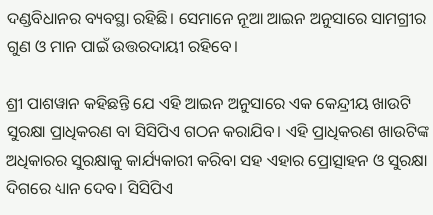ଦଣ୍ଡବିଧାନର ବ୍ୟବସ୍ଥା ରହିଛି। ସେମାନେ ନୂଆ ଆଇନ ଅନୁସାରେ ସାମଗ୍ରୀର ଗୁଣ ଓ ମାନ ପାଇଁ ଉତ୍ତରଦାୟୀ ରହିବେ।

ଶ୍ରୀ ପାଶୱାନ କହିଛନ୍ତି ଯେ ଏହି ଆଇନ ଅନୁସାରେ ଏକ କେନ୍ଦ୍ରୀୟ ଖାଉଟି ସୁରକ୍ଷା ପ୍ରାଧିକରଣ ବା ସିସିପିଏ ଗଠନ କରାଯିବ। ଏହି ପ୍ରାଧିକରଣ ଖାଉଟିଙ୍କ ଅଧିକାରର ସୁରକ୍ଷାକୁ କାର୍ଯ୍ୟକାରୀ କରିବା ସହ ଏହାର ପ୍ରୋତ୍ସାହନ ଓ ସୁରକ୍ଷା ଦିଗରେ ଧ୍ୟାନ ଦେବ। ସିସିପିଏ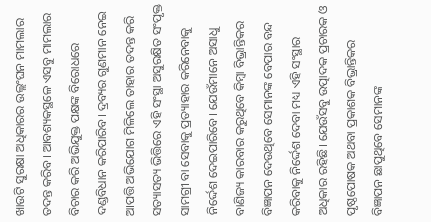ଖାଉଟି ସୁରକ୍ଷା ଅଧିକାରର ଉଲ୍ଲଂଘନ ମାମଲାର ତଦନ୍ତ କରିବ। ଆବଶ୍ୟକସ୍ଥଳେ ଏସବୁ ମାମଲାର ବିଚାର କରି ଅଭିଯୁକ୍ତ ପକ୍ଷଙ୍କ ବିରୋଧରେ ଦଣ୍ଡବିଧାନ କରିପାରିବ। ଦ୍ରବ୍ୟର ଗୁଣମାନ ନେଇ ଆପତ୍ତି ଅଭିଯୋଗ ମିଳିଲେ ତାହାର ତଦନ୍ତ କରି ସତ୍ୟାସତ୍ୟ ଭିତ୍ତିରେ ଏହି ସଂସ୍ଥା ଅସୁରକ୍ଷିତ ସଂପୃକ୍ତ ସାମଗ୍ରୀ ବା ସେବାକୁ ପ୍ରତ୍ୟାହାର କରିନେବାକୁ ନିର୍ଦ୍ଦେଶ ଦେଇପାରିବେ। ଯେଉଁମାନେ ଅସାଧୁ ବାଣିଜ୍ୟ କାରବାର କରୁଥିବେ କିମ୍ବା ବିଭ୍ରାନ୍ତିକର ବିଜ୍ଞାପନ ଦେଉଥିବେ ସେମାନଙ୍କ ବେପାର ବନ୍ଦ କରିବାକୁ ନିର୍ଦ୍ଦେଶ ଦେବା ମଧ୍ୟ ଏହି ସଂସ୍ଥାର ଅଧିକାର ରହିଛି। ଯେଉଁସବୁ ଉତ୍ପାଦକ ପ୍ରଚାରକ ଓ ପୃଷ୍ଠପୋଷକ ଅଥବା ପ୍ରକାଶକ ବିଭ୍ରାନ୍ତିକର ବିଜ୍ଞାପନ ଛାପୁଥିବେ ସେମାନଙ୍କ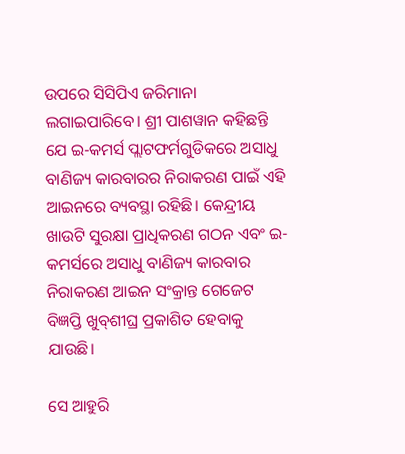ଉପରେ ସିସିପିଏ ଜରିମାନା ଲଗାଇପାରିବେ। ଶ୍ରୀ ପାଶୱାନ କହିଛନ୍ତି ଯେ ଇ-କମର୍ସ ପ୍ଲାଟଫର୍ମଗୁଡିକରେ ଅସାଧୁ ବାଣିଜ୍ୟ କାରବାରର ନିରାକରଣ ପାଇଁ ଏହି ଆଇନରେ ବ୍ୟବସ୍ଥା ରହିଛି। କେନ୍ଦ୍ରୀୟ ଖାଉଟି ସୁରକ୍ଷା ପ୍ରାଧିକରଣ ଗଠନ ଏବଂ ଇ-କମର୍ସରେ ଅସାଧୁ ବାଣିଜ୍ୟ କାରବାର ନିରାକରଣ ଆଇନ ସଂକ୍ରାନ୍ତ ଗେଜେଟ ବିଜ୍ଞପ୍ତି ଖୁବ୍‌ଶୀଘ୍ର ପ୍ରକାଶିତ ହେବାକୁ ଯାଉଛି।

ସେ ଆହୁରି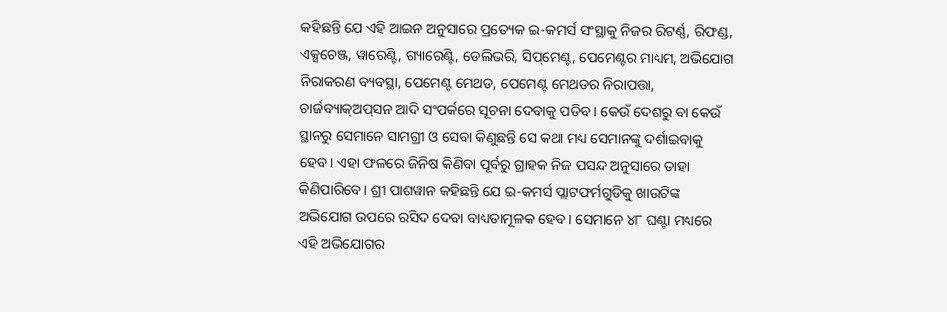କହିଛନ୍ତି ଯେ ଏହି ଆଇନ ଅନୁସାରେ ପ୍ରତ୍ୟେକ ଇ-କମର୍ସ ସଂସ୍ଥାକୁ ନିଜର ରିଟର୍ଣ୍ଣ, ରିଫଣ୍ଡ, ଏକ୍ସଚେଞ୍ଜ, ୱାରେଣ୍ଟି, ଗ୍ୟାରେଣ୍ଟି, ଡେଲିଭରି, ସିପ୍‌ମେଣ୍ଟ, ପେମେଣ୍ଟର ମାଧ୍ୟମ, ଅଭିଯୋଗ ନିରାକରଣ ବ୍ୟବସ୍ଥା, ପେମେଣ୍ଟ ମେଥଡ, ପେମେଣ୍ଟ ମେଥଡର ନିରାପତ୍ତା, ଚାର୍ଜବ୍ୟାକ୍‌ଅପ୍‌ସନ ଆଦି ସଂପର୍କରେ ସୂଚନା ଦେବାକୁ ପଡିବ। କେଉଁ ଦେଶରୁ ବା କେଉଁ ସ୍ଥାନରୁ ସେମାନେ ସାମଗ୍ରୀ ଓ ସେବା କିଣୁଛନ୍ତି ସେ କଥା ମଧ୍ୟ ସେମାନଙ୍କୁ ଦର୍ଶାଇବାକୁ ହେବ। ଏହା ଫଳରେ ଜିନିଷ କିଣିବା ପୂର୍ବରୁ ଗ୍ରାହକ ନିଜ ପସନ୍ଦ ଅନୁସାରେ ତାହା କିଣିପାରିବେ। ଶ୍ରୀ ପାଶୱାନ କହିଛନ୍ତି ଯେ ଇ-କମର୍ସ ପ୍ଲାଟଫର୍ମଗୁଡିକୁ ଖାଉଟିଙ୍କ ଅଭିଯୋଗ ଉପରେ ରସିଦ ଦେବା ବାଧ୍ୟତାମୂଳକ ହେବ। ସେମାନେ ୪୮ ଘଣ୍ଟା ମଧ୍ୟରେ ଏହି ଅଭିଯୋଗର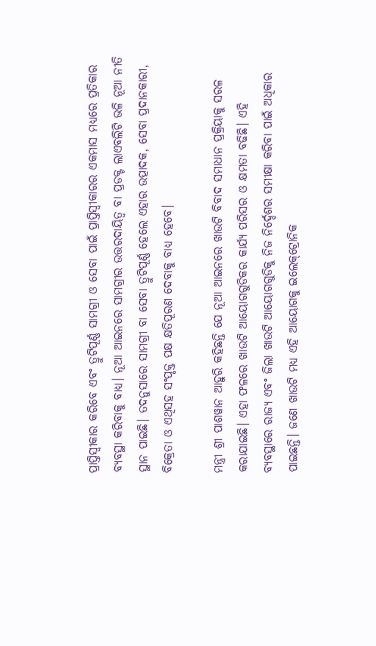ପ୍ରାପ୍ତିସ୍ୱୀକାର କରିବେ ଏବଂ ତ୍ରୁଟିପୂର୍ଣ୍ଣ ସାମଗ୍ରୀ ଓ ସେବା ପାଇଁ ପ୍ରାପ୍ତିସ୍ୱୀକାରର ଏକମାସ ମଧ୍ୟରେ ପ୍ରତିକାର ବ୍ୟବସ୍ଥା କରିବାକୁ ବାଧ୍ୟ। ନୂଆ ଆଇନରେ ସାମଗ୍ରୀର ଉତ୍ତରଦାୟିତ୍ୱ ବା ପ୍ରଡକ୍ଟ ଲାଏବଲିଟି ଭଳି ନୂଆ ନୀତି ସ୍ଥାନ ପାଇଛି। ତଦନୁସାରେ ସାମଗ୍ରୀ ବା ସେବା ତ୍ରୁଟିପୂର୍ଣ୍ଣ ହେଲେ ଏହାର ଉତ୍ପାଦକ, ସେବା ପ୍ରଦାନକାରୀ, ବିକ୍ରେତା ଓ ଏଥିସହ ସଂପୃକ୍ତ ପକ୍ଷ କ୍ଷତିପୂରଣ ଦେବାକୁ ବାଧ୍ୟ ହେବେ।

ମନ୍ତ୍ରୀ ଶ୍ରୀ ପାଶୱାନ ଆହୁରି କହିଛନ୍ତି ଯେ ନୂଆ ଆଇନରେ ଖାଉଟି ବିବାଦ ସମାଧାନ ପ୍ରକ୍ରିୟାକୁ ସରଳ କରାଯାଇଛି। ଏହା ଫଳରେ ଖାଉଟି ଆୟୋଗଗୁଡିକର କାର୍ଯ୍ୟ ପରିସର ଓ କ୍ଷମତା ବଢିଛି। ଏହି ବ୍ୟବସ୍ଥାରେ ରାଜ୍ୟ ଏବଂ ଜିଲା ଖାଉଟି ଆୟୋଗଗୁଡିକୁ ନିଜ ନିର୍ଦ୍ଦେଶର ସମୀକ୍ଷା କରିବା ପାଇଁ ଅଧିକାର ପାଇଛନ୍ତି। ଜଣେ ଖାଉଟି ମଧ୍ୟ ଏହି ଆୟୋଗକୁ ଇଲେକ୍‌ଟ୍ରୋନିକ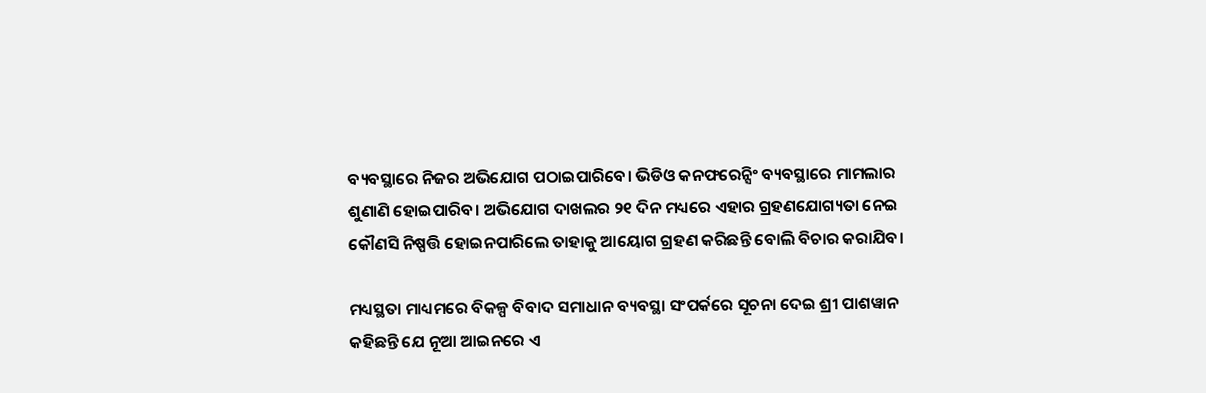ବ୍ୟବସ୍ଥାରେ ନିଜର ଅଭିଯୋଗ ପଠାଇପାରିବେ। ଭିଡିଓ କନଫରେନ୍ସିଂ ବ୍ୟବସ୍ଥାରେ ମାମଲାର ଶୁଣାଣି ହୋଇପାରିବ। ଅଭିଯୋଗ ଦାଖଲର ୨୧ ଦିନ ମଧ୍ୟରେ ଏହାର ଗ୍ରହଣଯୋଗ୍ୟତା ନେଇ କୌଣସି ନିଷ୍ପତ୍ତି ହୋଇନପାରିଲେ ତାହାକୁ ଆୟୋଗ ଗ୍ରହଣ କରିଛନ୍ତି ବୋଲି ବିଚାର କରାଯିବ।

ମଧ୍ୟସ୍ଥତା ମାଧ୍ୟମରେ ବିକଳ୍ପ ବିବାଦ ସମାଧାନ ବ୍ୟବସ୍ଥା ସଂପର୍କରେ ସୂଚନା ଦେଇ ଶ୍ରୀ ପାଶୱାନ କହିଛନ୍ତି ଯେ ନୂଆ ଆଇନରେ ଏ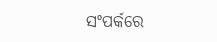ସଂପର୍କରେ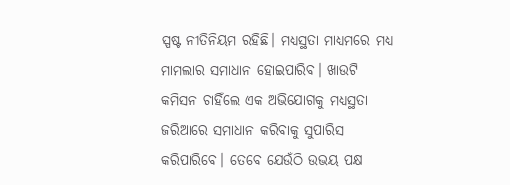ସ୍ପଷ୍ଟ ନୀତିନିୟମ ରହିଛି। ମଧ୍ୟସ୍ଥତା ମାଧ୍ୟମରେ ମଧ୍ୟ ମାମଲାର ସମାଧାନ ହୋଇପାରିବ। ଖାଉଟି କମିସନ ଚାହିଁଲେ ଏକ ଅଭିଯୋଗକୁ ମଧ୍ୟସ୍ଥତା ଜରିଆରେ ସମାଧାନ କରିବାକୁ ସୁପାରିସ କରିପାରିବେ। ତେବେ ଯେଉଁଠି ଉଭୟ ପକ୍ଷ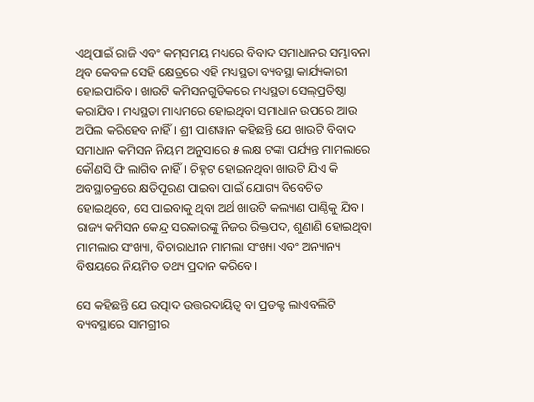ଏଥିପାଇଁ ରାଜି ଏବଂ କମ୍‌ସମୟ ମଧ୍ୟରେ ବିବାଦ ସମାଧାନର ସମ୍ଭାବନା ଥିବ କେବଳ ସେହି କ୍ଷେତ୍ରରେ ଏହି ମଧ୍ୟସ୍ଥତା ବ୍ୟବସ୍ଥା କାର୍ଯ୍ୟକାରୀ ହୋଇପାରିବ। ଖାଉଟି କମିସନଗୁଡିକରେ ମଧ୍ୟସ୍ଥତା ସେଲ୍‌ପ୍ରତିଷ୍ଠା କରାଯିବ। ମଧ୍ୟସ୍ଥତା ମାଧ୍ୟମରେ ହୋଇଥିବା ସମାଧାନ ଉପରେ ଆଉ ଅପିଲ କରିହେବ ନାହିଁ। ଶ୍ରୀ ପାଶୱାନ କହିଛନ୍ତି ଯେ ଖାଉଟି ବିବାଦ ସମାଧାନ କମିସନ ନିୟମ ଅନୁସାରେ ୫ ଲକ୍ଷ ଟଙ୍କା ପର୍ଯ୍ୟନ୍ତ ମାମଲାରେ କୌଣସି ଫି ଲାଗିବ ନାହିଁ। ଚିହ୍ନଟ ହୋଇନଥିବା ଖାଉଟି ଯିଏ କି ଅବସ୍ଥାଚକ୍ରରେ କ୍ଷତିପୂରଣ ପାଇବା ପାଇଁ ଯୋଗ୍ୟ ବିବେଚିତ ହୋଇଥିବେ, ସେ ପାଇବାକୁ ଥିବା ଅର୍ଥ ଖାଉଟି କଲ୍ୟାଣ ପାଣ୍ଠିକୁ ଯିବ। ରାଜ୍ୟ କମିସନ କେନ୍ଦ୍ର ସରକାରଙ୍କୁ ନିଜର ରିକ୍ତପଦ, ଶୁଣାଣି ହୋଇଥିବା ମାମଲାର ସଂଖ୍ୟା, ବିଚାରାଧୀନ ମାମଲା ସଂଖ୍ୟା ଏବଂ ଅନ୍ୟାନ୍ୟ ବିଷୟରେ ନିୟମିତ ତଥ୍ୟ ପ୍ରଦାନ କରିବେ।

ସେ କହିଛନ୍ତି ଯେ ଉତ୍ପାଦ ଉତ୍ତରଦାୟିତ୍ୱ ବା ପ୍ରଡକ୍ଟ ଲାଏବଲିଟି ବ୍ୟବସ୍ଥାରେ ସାମଗ୍ରୀର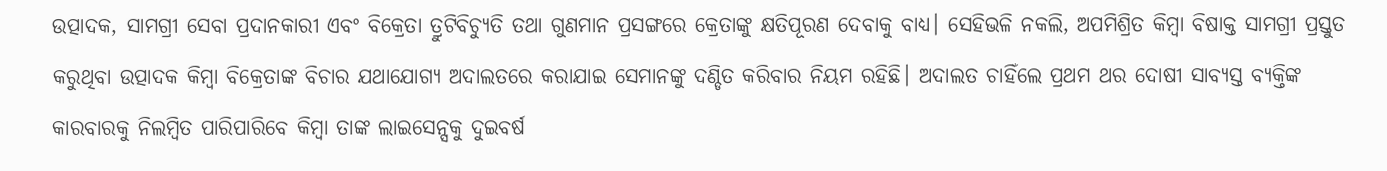ଉତ୍ପାଦକ, ସାମଗ୍ରୀ ସେବା ପ୍ରଦାନକାରୀ ଏବଂ ବିକ୍ରେତା ତ୍ରୁଟିବିଚ୍ୟୁତି ତଥା ଗୁଣମାନ ପ୍ରସଙ୍ଗରେ କ୍ରେତାଙ୍କୁ କ୍ଷତିପୂରଣ ଦେବାକୁ ବାଧ୍ୟ। ସେହିଭଳି ନକଲି, ଅପମିଶ୍ରିତ କିମ୍ବା ବିଷାକ୍ତ ସାମଗ୍ରୀ ପ୍ରସ୍ତୁତ କରୁଥିବା ଉତ୍ପାଦକ କିମ୍ବା ବିକ୍ରେତାଙ୍କ ବିଚାର ଯଥାଯୋଗ୍ୟ ଅଦାଲତରେ କରାଯାଇ ସେମାନଙ୍କୁ ଦଣ୍ଡିତ କରିବାର ନିୟମ ରହିଛି। ଅଦାଲତ ଚାହିଁଲେ ପ୍ରଥମ ଥର ଦୋଷୀ ସାବ୍ୟସ୍ତ ବ୍ୟକ୍ତିଙ୍କ କାରବାରକୁ ନିଲମ୍ବିତ ପାରିପାରିବେ କିମ୍ବା ତାଙ୍କ ଲାଇସେନ୍ସକୁ ଦୁଇବର୍ଷ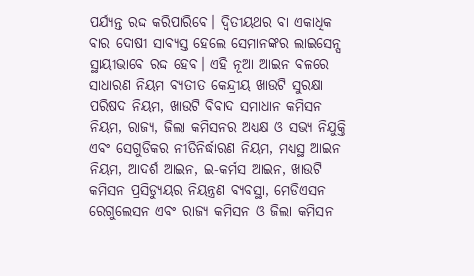ପର୍ଯ୍ୟନ୍ତ ରଦ୍ଦ କରିପାରିବେ। ଦ୍ୱିତୀୟଥର ବା ଏକାଧିକ ବାର ଦୋଷୀ ସାବ୍ୟସ୍ତ ହେଲେ ସେମାନଙ୍କର ଲାଇସେନ୍ସ ସ୍ଥାୟୀଭାବେ ରଦ୍ଦ ହେବ। ଏହି ନୂଆ ଆଇନ ବଳରେ ସାଧାରଣ ନିୟମ ବ୍ୟତୀତ କେନ୍ଦ୍ରୀୟ ଖାଉଟି ସୁରକ୍ଷା ପରିଷଦ ନିୟମ, ଖାଉଟି ବିବାଦ ସମାଧାନ କମିସନ ନିୟମ, ରାଜ୍ୟ, ଜିଲା କମିସନର ଅଧ୍ୟକ୍ଷ ଓ ସଭ୍ୟ ନିଯୁକ୍ତି ଏବଂ ସେଗୁଡିକର ନୀତିନିର୍ଦ୍ଧାରଣ ନିୟମ, ମଧ୍ୟସ୍ଥ ଆଇନ ନିୟମ, ଆଦର୍ଶ ଆଇନ, ଇ-କର୍ମସ ଆଇନ, ଖାଉଟି କମିସନ ପ୍ରସିଡ୍ୟୁୟର ନିୟନ୍ତ୍ରଣ ବ୍ୟବସ୍ଥା, ମେଡିଏସନ ରେଗୁଲେସନ ଏବଂ ରାଜ୍ୟ କମିସନ ଓ ଜିଲା କମିସନ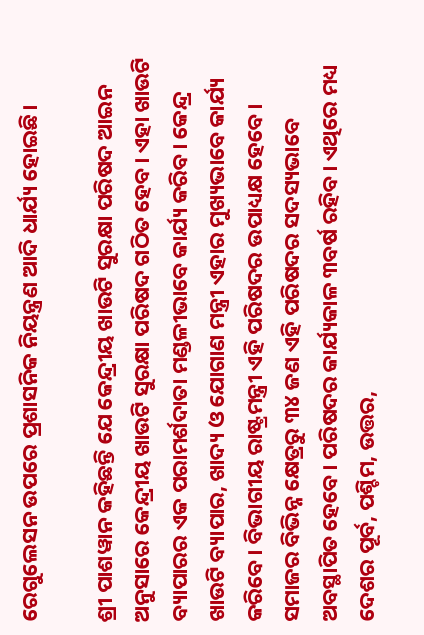ରେଗୁଲେସନ ଉପରେ ପ୍ରଶାସନିକ ନିୟନ୍ତ୍ରଣ ଆଦି ଧାର୍ଯ୍ୟ ହୋଇଛି।

ଶ୍ରୀ ପାଶୱାନ କହିଛନ୍ତି ଯେ କେନ୍ଦ୍ରୀୟ ଖାଉଟି ସୁରକ୍ଷା ପରିଷଦ ଆଇନ ଅନୁସାରେ କେନ୍ଦ୍ରୀୟ ଖାଉଟି ସୁରକ୍ଷା ପରିଷଦ ଗଠିତ ହେବ। ଏହା ଖାଉଟି ବ୍ୟାପାରର ଏକ ପରାମର୍ଶଦାତା ମଣ୍ଡଳୀଭାବେ କାର୍ଯ୍ୟ କରିବ। କେନ୍ଦ୍ର ଖାଉଟି ବ୍ୟାପାର, ଖାଦ୍ୟ ଓ ଯୋଗାଣ ମନ୍ତ୍ରୀ ଏହାର ମୁଖ୍ୟଭାବେ କାର୍ଯ୍ୟ କରିବେ। ବିଭାଗୀୟ ରାଷ୍ଟ୍ରମନ୍ତ୍ରୀ ଏହି ପରିଷଦର ଉପାଧ୍ୟକ୍ଷ ହେବେ। ସମାଜର ବିଭିନ୍ନ କ୍ଷେତ୍ରରୁ ୩୪ ଜଣ ଏହି ପରିଷଦର ସଦସ୍ୟଭାବେ ଅବସ୍ଥାପିତ ହେବେ। ପରିଷଦର କାର୍ଯ୍ୟକାଳ ୩ବର୍ଷ ରହିବ। ଏଥିରେ ମଧ୍ୟ ଦେଶର ପୂର୍ବ, ପଶ୍ଚିମ, ଉତ୍ତର,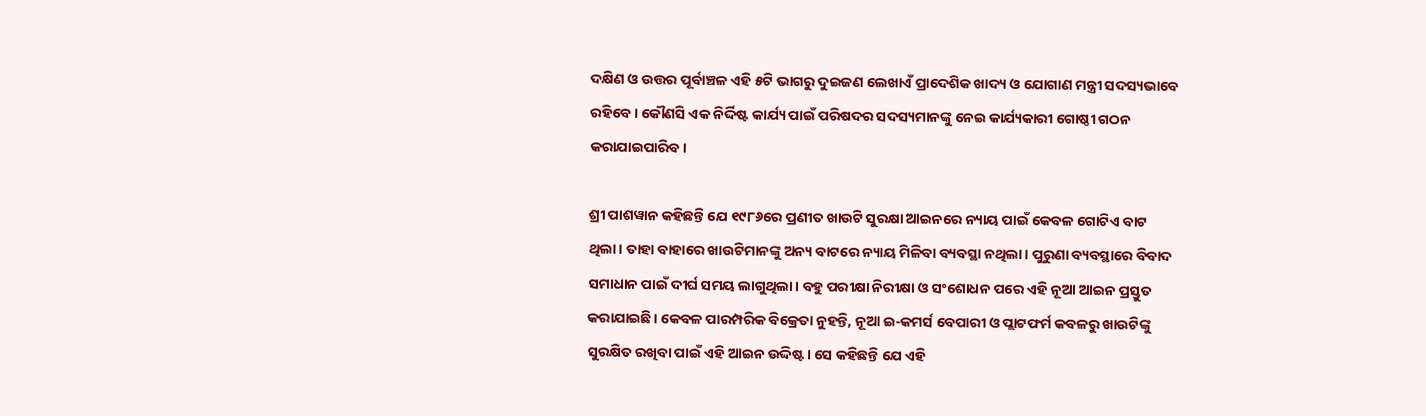ଦକ୍ଷିଣ ଓ ଉତ୍ତର ପୂର୍ବାଞ୍ଚଳ ଏହି ୫ଟି ଭାଗରୁ ଦୁଇଜଣ ଲେଖାଏଁ ପ୍ରାଦେଶିକ ଖାଦ୍ୟ ଓ ଯୋଗାଣ ମନ୍ତ୍ରୀ ସଦସ୍ୟଭାବେ ରହିବେ। କୌଣସି ଏକ ନିର୍ଦ୍ଦିଷ୍ଟ କାର୍ଯ୍ୟ ପାଇଁ ପରିଷଦର ସଦସ୍ୟମାନଙ୍କୁ ନେଇ କାର୍ଯ୍ୟକାରୀ ଗୋଷ୍ଠୀ ଗଠନ କରାଯାଇପାରିବ।

ଶ୍ରୀ ପାଶୱାନ କହିଛନ୍ତି ଯେ ୧୯୮୬ରେ ପ୍ରଣୀତ ଖାଉଟି ସୁରକ୍ଷା ଆଇନରେ ନ୍ୟାୟ ପାଇଁ କେବଳ ଗୋଟିଏ ବାଟ ଥିଲା। ତାହା ବାହାରେ ଖାଉଟିମାନଙ୍କୁ ଅନ୍ୟ ବାଟରେ ନ୍ୟାୟ ମିଳିବା ବ୍ୟବସ୍ଥା ନଥିଲା। ପୁରୁଣା ବ୍ୟବସ୍ଥାରେ ବିବାଦ ସମାଧାନ ପାଇଁ ଦୀର୍ଘ ସମୟ ଲାଗୁଥିଲା। ବହୁ ପରୀକ୍ଷା ନିରୀକ୍ଷା ଓ ସଂଶୋଧନ ପରେ ଏହି ନୂଆ ଆଇନ ପ୍ରସ୍ତୁତ କରାଯାଇଛି। କେବଳ ପାରମ୍ପରିକ ବିକ୍ରେତା ନୁହନ୍ତି, ନୂଆ ଇ-କମର୍ସ ବେପାରୀ ଓ ପ୍ଲାଟଫର୍ମ କବଳରୁ ଖାଉଟିଙ୍କୁ ସୁରକ୍ଷିତ ରଖିବା ପାଇଁ ଏହି ଆଇନ ଉଦ୍ଦିଷ୍ଟ। ସେ କହିଛନ୍ତି ଯେ ଏହି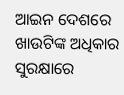ଆଇନ ଦେଶରେ ଖାଉଟିଙ୍କ ଅଧିକାର ସୁରକ୍ଷାରେ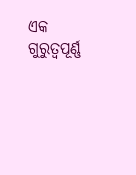ଏକ ଗୁରୁତ୍ୱପୂର୍ଣ୍ଣ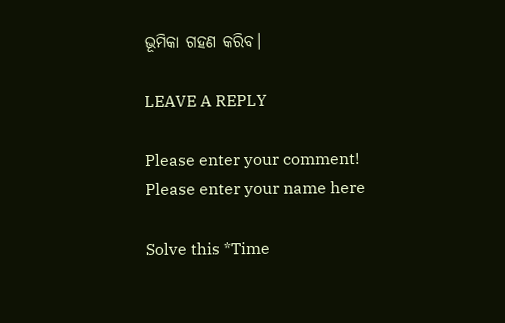ଭୂମିକା ଗହଣ କରିବ।

LEAVE A REPLY

Please enter your comment!
Please enter your name here

Solve this *Time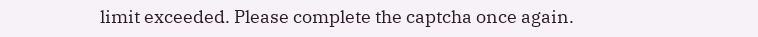limit exceeded. Please complete the captcha once again.